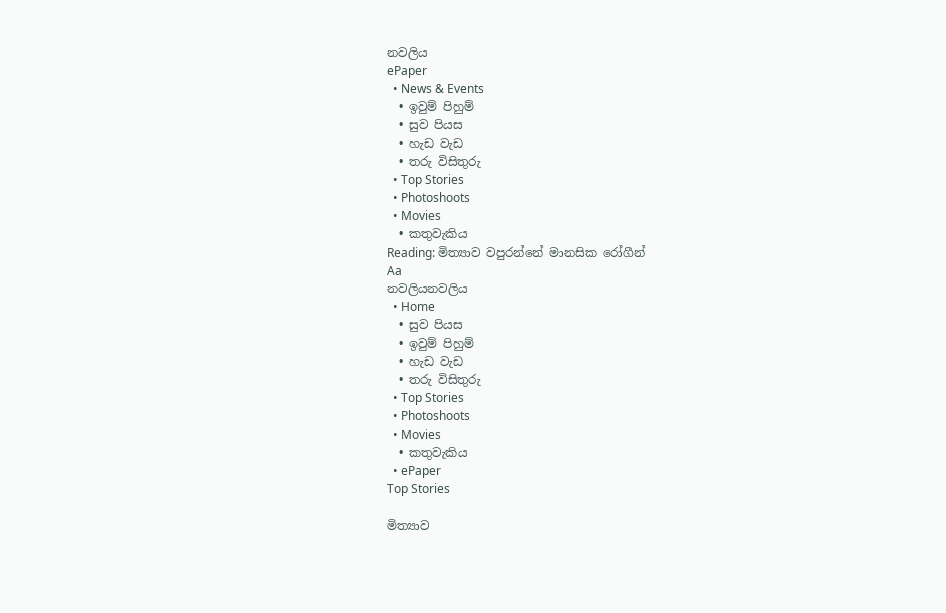නවලිය
ePaper
  • News & Events
  • ඉවුම් පිහුම්
  • සුව පියස
  • හැඩ වැඩ
  • තරු විසිතුරු
  • Top Stories
  • Photoshoots
  • Movies
  • කතුවැකිය
Reading: මිත්‍යාව වපුරන්නේ මානසික රෝගීන්
Aa
නවලියනවලිය
  • Home
  • සුව පියස
  • ඉවුම් පිහුම්
  • හැඩ වැඩ
  • තරු විසිතුරු
  • Top Stories
  • Photoshoots
  • Movies
  • කතුවැකිය
  • ePaper
Top Stories

මිත්‍යාව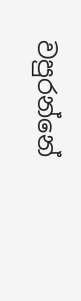වපුරන්නේ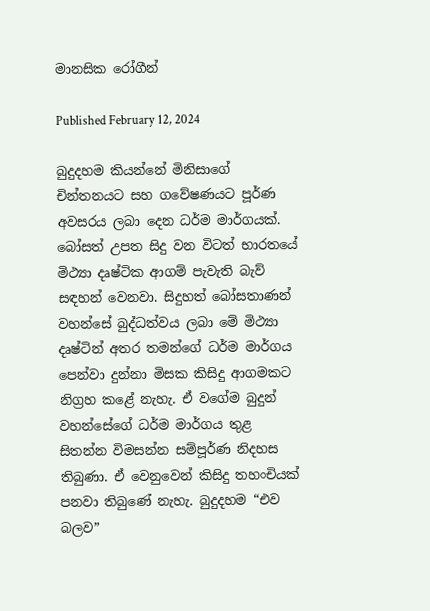මානසික රෝගීන්

Published February 12, 2024

බුදුදහම කියන්නේ මිනිසාගේ චින්තනයට සහ ගවේෂණයට පූර්ණ අවසරය ලබා දෙන ධර්ම මාර්ගයක්. බෝසත් උපත සිදු වන විටත් භාරතයේ මිථ්‍යා දෘෂ්ටික ආගම් පැවැති බැව් සඳහන් වෙනවා. සිදුහත් බෝසතාණන් වහන්සේ බුද්ධත්වය ලබා මේ මිථ්‍යා දෘෂ්ටින් අතර තමන්ගේ ධර්ම මාර්ගය පෙන්වා දුන්නා මිසක කිසිදු ආගමකට නිග්‍රහ කළේ නැහැ. ඒ වගේම බුදුන් වහන්සේගේ ධර්ම මාර්ගය තුළ සිතන්න විමසන්න සම්පූර්ණ නිදහස තිබුණා. ඒ වෙනුවෙන් කිසිදු තහංචියක් පනවා තිබුණේ නැහැ. බුදුදහම “එව බලව”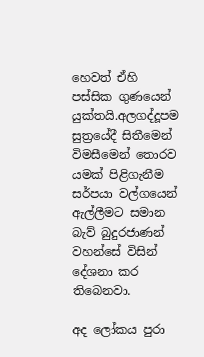හෙවත් ඒහි පස්සික ගුණයෙන් යුක්තයි.අලගද්දූපම සුත්‍රයේදී සිතීමෙන් විමසීමෙන් තොරව යමක් පිළිගැනීම සර්පයා වල්ගයෙන් ඇල්ලීමට සමාන බැව් බුදුරජාණන් වහන්සේ විසින් දේශනා කර තිබෙනවා.

අද ලෝකය පුරා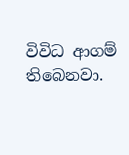විවිධ ආගම් තිබෙනවා.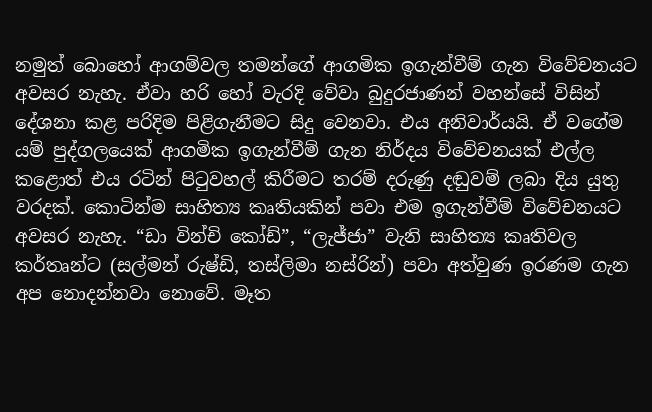නමුත් බොහෝ ආගම්වල තමන්ගේ ආගමික ඉගැන්වීම් ගැන විවේචනයට අවසර නැහැ. ඒවා හරි හෝ වැරදි වේවා බුදුරජාණන් වහන්සේ විසින් දේශනා කළ පරිදිම පිළිගැනීමට සිදු වෙනවා. එය අනිවාර්යයි. ඒ වගේම යම් පුද්ගලයෙක් ආගමික ඉගැන්වීම් ගැන නිර්දය විවේචනයක් එල්ල කළොත් එය රටින් පිටුවහල් කිරීමට තරම් දරුණු දඬුවම් ලබා දිය යුතු වරදක්. කොටින්ම සාහිත්‍ය කෘතියකින් පවා එම ඉගැන්වීම් විවේචනයට අවසර නැහැ. “ඩා වින්චි කෝඩ්”, “ලැජ්ජා” වැනි සාහිත්‍ය කෘතිවල කර්තෘන්ට (සල්මන් රුෂ්ඩි, තස්ලිමා නස්රින්) පවා අත්වුණ ඉරණම ගැන අප නොදන්නවා නොවේ. මෑත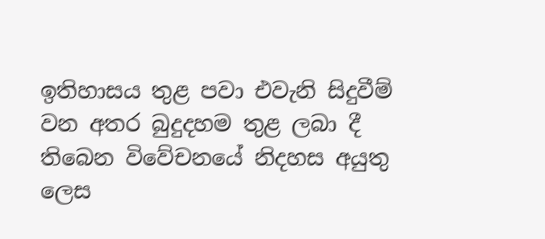ඉතිහාසය තුළ පවා එවැනි සිදුවීම් වන අතර බුදුදහම තුළ ලබා දී තිබෙන විවේචනයේ නිදහස අයුතු ලෙස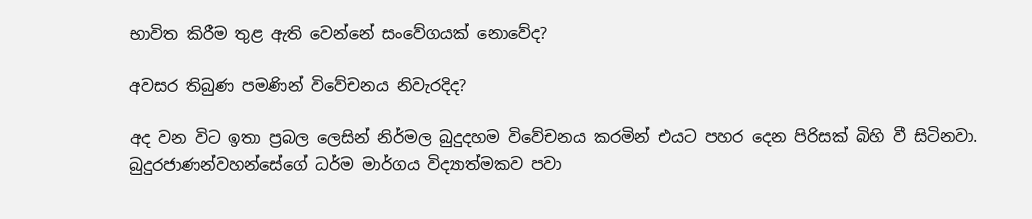භාවිත කිරීම තුළ ඇති වෙන්නේ සංවේගයක් නොවේද?

අවසර තිබුණ පමණින් විවේචනය නිවැරදිද?

අද වන විට ඉතා ප්‍රබල ලෙසින් නිර්මල බුදුදහම විවේචනය කරමින් එයට පහර දෙන පිරිසක් බිහි වී සිටිනවා. බුදුරජාණන්වහන්සේගේ ධර්ම මාර්ගය විද්‍යාත්මකව පවා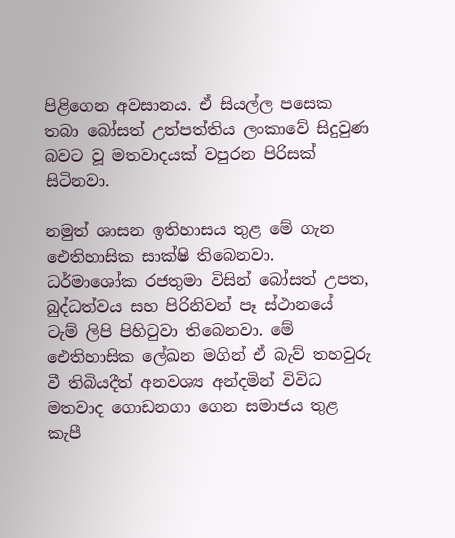පිළිගෙන අවසානය. ඒ සියල්ල පසෙක තබා බෝසත් උත්පත්තිය ලංකාවේ සිදුවුණ බවට වූ මතවාදයක් වපුරන පිරිසක් සිටිනවා.

නමුත් ශාසන ඉතිහාසය තුළ මේ ගැන ඓතිහාසික සාක්ෂි තිබෙනවා. ධර්මාශෝක රජතුමා විසින් බෝසත් උපත, බුද්ධත්වය සහ පිරිනිවන් පෑ ස්ථානයේ ටැම් ලිපි පිහිටුවා තිබෙනවා. මේ ඓතිහාසික ලේඛන මගින් ඒ බැව් තහවුරු වී තිබියදීත් අනවශ්‍ය අන්දමින් විවිධ මතවාද ගොඩනගා ගෙන සමාජය තුළ කැපී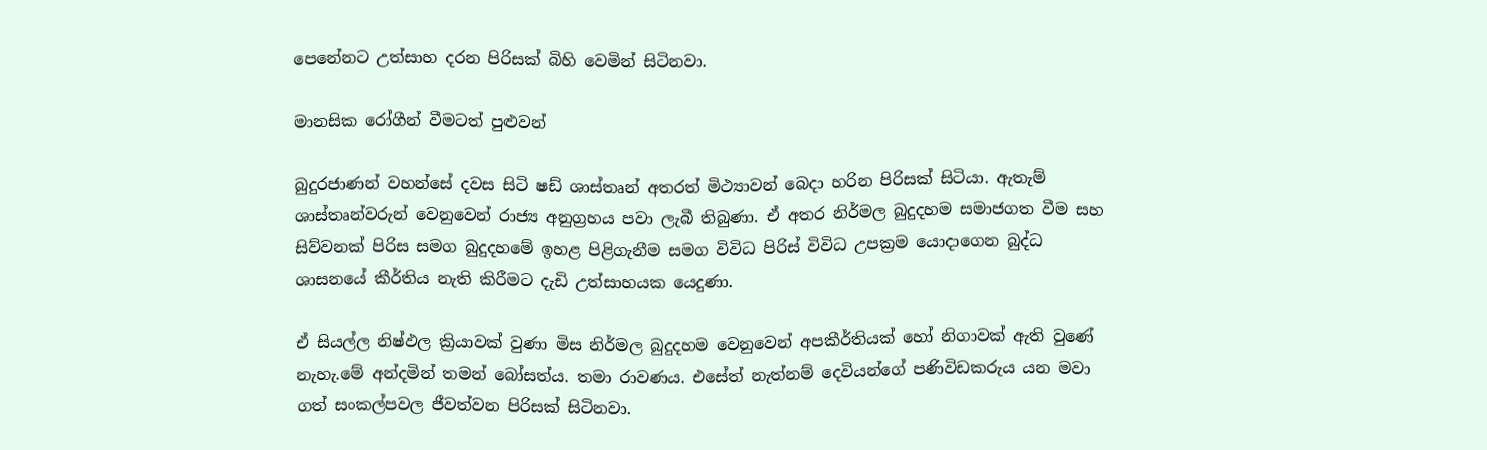පෙනේනට උත්සාහ දරන පිරිසක් බිහි වෙමින් සිටිනවා.

මානසික රෝගීන් වීමටත් පුළුවන්

බුදුරජාණන් වහන්සේ දවස සිටි ෂඩ් ශාස්තෘන් අතරත් මිථ්‍යාවන් බෙදා හරින පිරිසක් සිටියා. ඇතැම් ශාස්තෘන්වරුන් වෙනුවෙන් රාජ්‍ය අනුග්‍රහය පවා ලැබී තිබුණා. ඒ අතර නිර්මල බුදුදහම සමාජගත වීම සහ සිව්වනක් පිරිස සමග බුදුදහමේ ඉහළ පිළිගැනීම සමග විවිධ පිරිස් විවිධ උපක්‍රම යොදාගෙන බුද්ධ ශාසනයේ කීර්තිය නැති කිරීමට දැඩි උත්සාහයක යෙදුණා.

ඒ සියල්ල නිෂ්ඵල ක්‍රියාවක් වුණා මිස නිර්මල බුදුදහම වෙනුවෙන් අපකීර්තියක් හෝ නිගාවක් ඇති වුණේ නැහැ.මේ අන්දමින් තමන් බෝසත්ය. තමා රාවණය. එසේත් නැත්නම් දෙවියන්ගේ පණිවිඩකරුය යන මවා ගත් සංකල්පවල ජීවත්වන පිරිසක් සිටිනවා.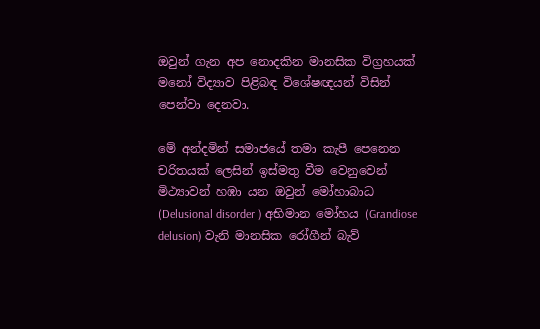ඔවුන් ගැන අප නොදකින මානසික විග්‍රහයක් මනෝ විද්‍යාව පිළිබඳ විශේෂඥයන් විසින් පෙන්වා දෙනවා.

මේ අන්දමින් සමාජයේ තමා කැපී පෙනෙන චරිතයක් ලෙසින් ඉස්මතු වීම වෙනුවෙන් මිථ්‍යාවන් හඹා යන ඔවුන් මෝහාබාධ (Delusional disorder ) අභිමාන මෝහය (Grandiose delusion) වැනි මානසික රෝගීන් බැව්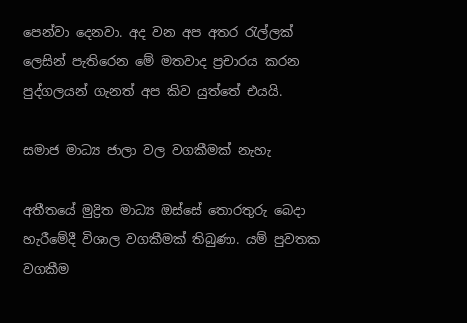පෙන්වා දෙනවා. අද වන අප අතර රැල්ලක් ලෙසින් පැතිරෙන මේ මතවාද ප්‍රචාරය කරන පුද්ගලයන් ගැනත් අප කිව යුත්තේ එයයි.

සමාජ මාධ්‍ය ජාලා වල වගකීමක් නැහැ

අතීතයේ මුද්‍රිත මාධ්‍ය ඔස්සේ තොරතුරු බෙදා හැරීමේදී විශාල වගකීමක් තිබුණා. යම් පුවතක වගකීම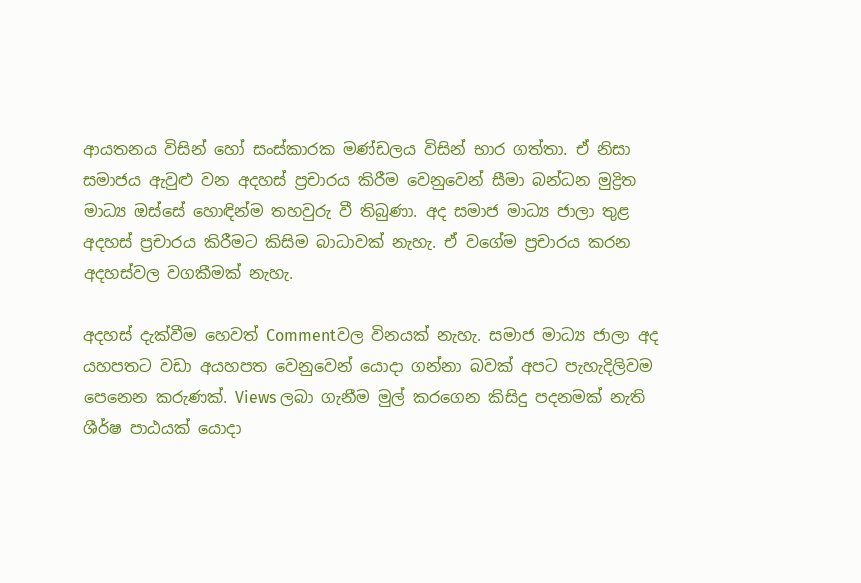ආයතනය විසින් හෝ සංස්කාරක මණ්ඩලය විසින් භාර ගත්තා. ඒ නිසා සමාජය ඇවුළු වන අදහස් ප්‍රචාරය කිරීම වෙනුවෙන් සීමා බන්ධන මුද්‍රිත මාධ්‍ය ඔස්සේ හොඳින්ම තහවුරු වී තිබුණා. අද සමාජ මාධ්‍ය ජාලා තුළ අදහස් ප්‍රචාරය කිරීමට කිසිම බාධාවක් නැහැ. ඒ වගේම ප්‍රචාරය කරන අදහස්වල වගකීමක් නැහැ.

අදහස් දැක්වීම හෙවත් Commentවල විනයක් නැහැ. සමාජ මාධ්‍ය ජාලා අද යහපතට වඩා අයහපත වෙනුවෙන් යොදා ගන්නා බවක් අපට පැහැදිලිවම පෙනෙන කරුණක්. Views ලබා ගැනීම මුල් කරගෙන කිසිදු පදනමක් නැති ශීර්ෂ පාඨයක් යොදා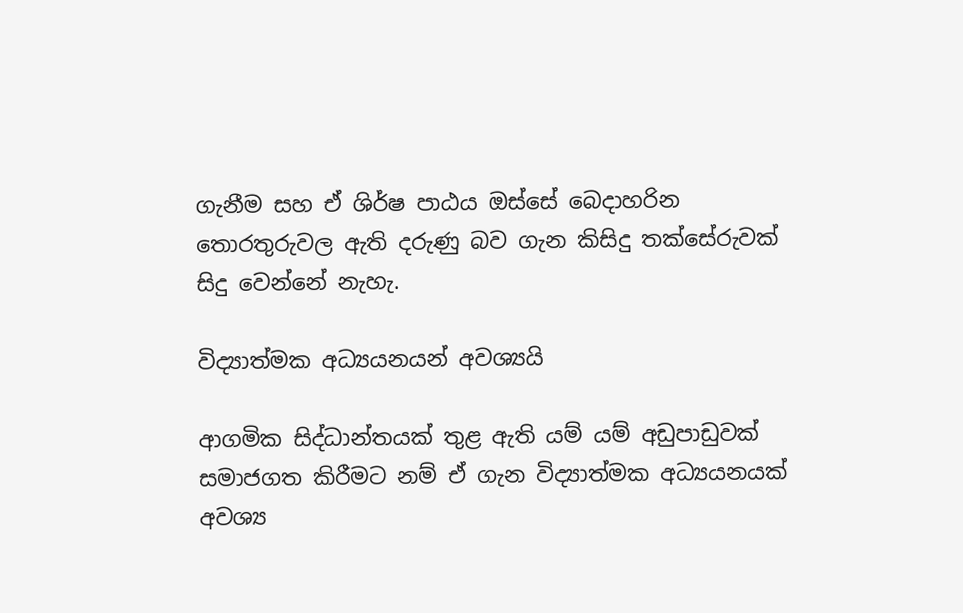ගැනීම සහ ඒ ශිර්ෂ පාඨය ඔස්සේ බෙදාහරින තොරතුරුවල ඇති දරුණු බව ගැන කිසිදු තක්සේරුවක් සිදු වෙන්නේ නැහැ.

විද්‍යාත්මක අධ්‍යයනයන් අවශ්‍යයි

ආගමික සිද්ධාන්තයක් තුළ ඇති යම් යම් අඩුපාඩුවක් සමාජගත කිරීමට නම් ඒ ගැන විද්‍යාත්මක අධ්‍යයනයක් අවශ්‍ය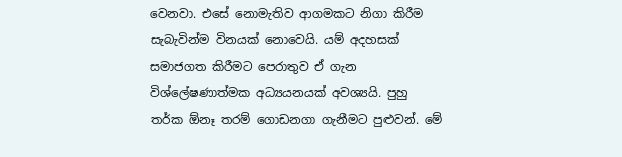වෙනවා. එසේ නොමැතිව ආගමකට නිගා කිරීම සැබැවින්ම විනයක් නොවෙයි. යම් අදහසක් සමාජගත කිරීමට පෙරාතුව ඒ ගැන විශ්ලේෂණාත්මක අධ්‍යයනයක් අවශ්‍යයි. පුහු තර්ක ඕනෑ තරම් ගොඩනගා ගැනීමට පුළුවන්. මේ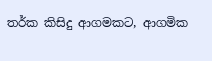තර්ක කිසිදු ආගමකට, ආගමික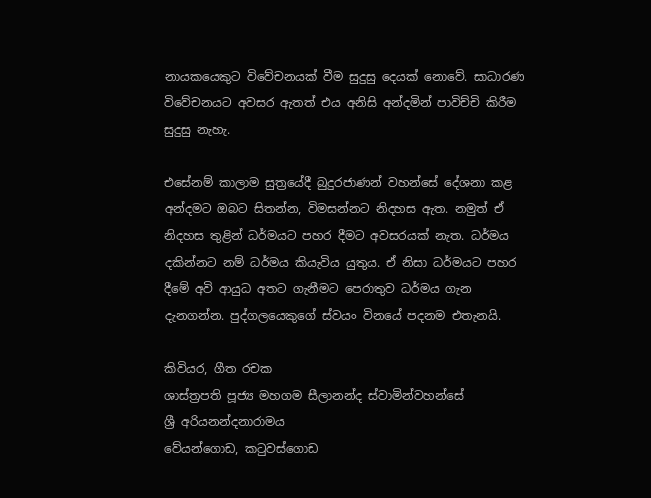නායකයෙකුට විවේචනයක් වීම සුදුසු දෙයක් නොවේ. සාධාරණ විවේචනයට අවසර ඇතත් එය අනිසි අන්දමින් පාවිච්චි කිරීම සුදුසු නැහැ.

එසේනම් කාලාම සුත්‍රයේදී බුදුරජාණන් වහන්සේ දේශනා කළ අන්දමට ඔබට සිතන්න, විමසන්නට නිදහස ඇත. නමුත් ඒ නිදහස තුළින් ධර්මයට පහර දීමට අවසරයක් නැත. ධර්මය දකින්නට නම් ධර්මය කියැවිය යුතුය. ඒ නිසා ධර්මයට පහර දීමේ අවි ආයුධ අතට ගැනීමට පෙරාතුව ධර්මය ගැන දැනගන්න. පුද්ගලයෙකුගේ ස්වයං විනයේ පදනම එතැනයි.

කිවියර, ගීත රචක
ශාස්ත්‍රපති පූජ්‍ය මහගම සීලානන්ද ස්වාමින්වහන්සේ
ශ්‍රී අරියනන්දනාරාමය
වේයන්ගොඩ, කටුවස්ගොඩ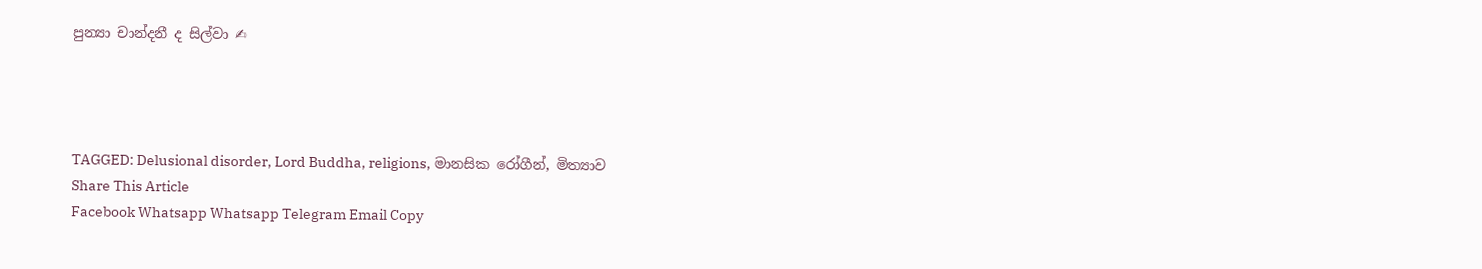පුන්‍යා චාන්දනී ද සිල්වා ✍




TAGGED: Delusional disorder, Lord Buddha, religions, මානසික රෝගීන්, මිත්‍යාව
Share This Article
Facebook Whatsapp Whatsapp Telegram Email Copy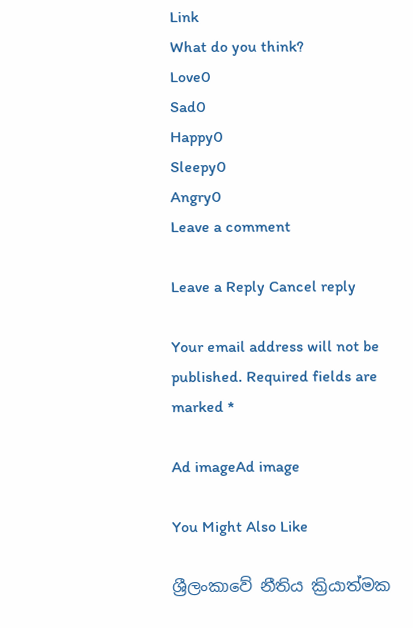Link
What do you think?
Love0
Sad0
Happy0
Sleepy0
Angry0
Leave a comment

Leave a Reply Cancel reply

Your email address will not be published. Required fields are marked *

Ad imageAd image

You Might Also Like

ශ්‍රීලංකාවේ නීතිය ක්‍රියාත්මක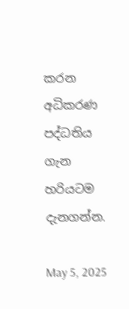කරන අධිකරණ පද්ධතිය ගැන හරියටම දැනගන්න.

May 5, 2025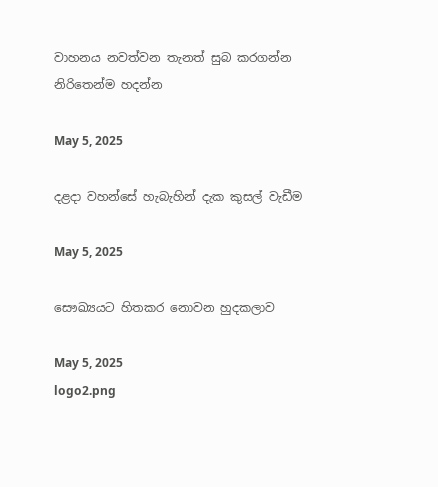වාහනය නවත්වන තැනත් සුබ කරගන්න නිරිතෙන්ම හදන්න

May 5, 2025

දළදා වහන්සේ හැබැහින් දැක කුසල් වැඩීම

May 5, 2025

සෞඛ්‍යයට හිතකර නොවන හුදකලාව

May 5, 2025
logo2.png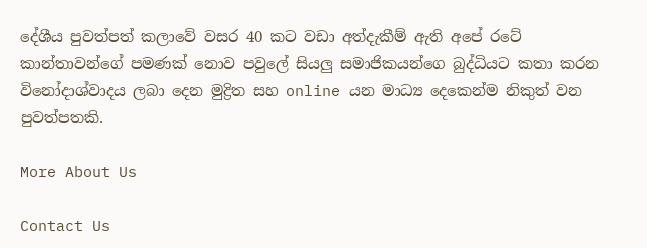දේශීය පුවත්පත් කලාවේ වසර 40 කට වඩා අත්දැකීම් ඇති අපේ රටේ කාන්තාවන්ගේ පමණක් නොව පවුලේ සියලු සමාජිකයන්ගෙ බුද්ධියට කතා කරන විනෝදාශ්වාදය ලබා දෙන මුද්‍රිත සහ online යන මාධ්‍ය දෙකෙන්ම නිකුත් වන පුවත්පතකි.

More About Us

Contact Us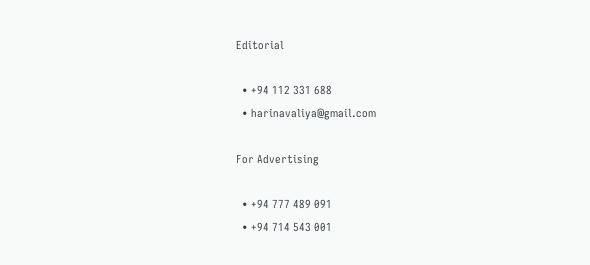Editorial

  • +94 112 331 688
  • harinavaliya@gmail.com

For Advertising

  • +94 777 489 091
  • +94 714 543 001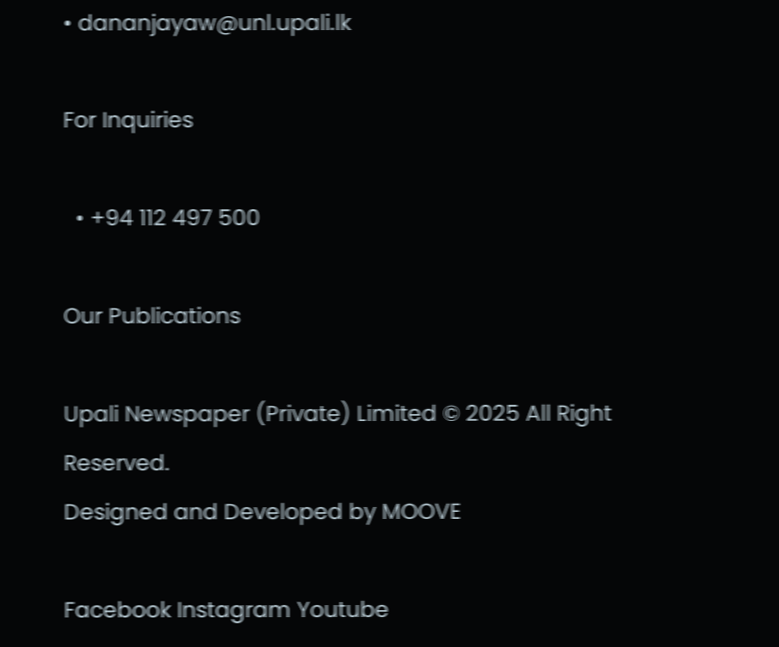• dananjayaw@unl.upali.lk

For Inquiries

  • +94 112 497 500

Our Publications

Upali Newspaper (Private) Limited © 2025 All Right Reserved.
Designed and Developed by MOOVE

Facebook Instagram Youtube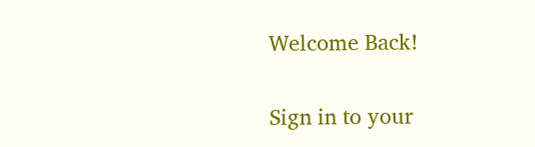Welcome Back!

Sign in to your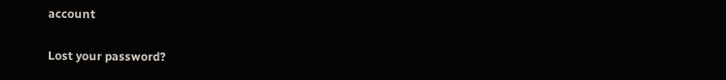account

Lost your password?